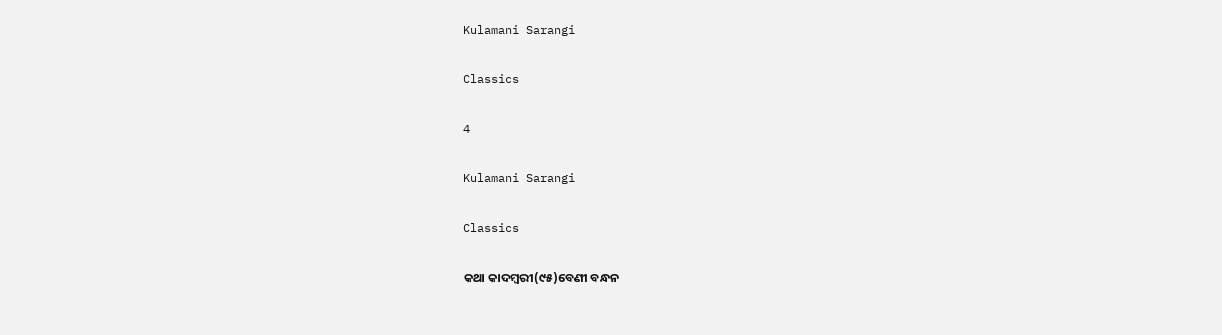Kulamani Sarangi

Classics

4

Kulamani Sarangi

Classics

କଥା କାଦମ୍ବରୀ(୯୫)ବେଣୀ ବନ୍ଧନ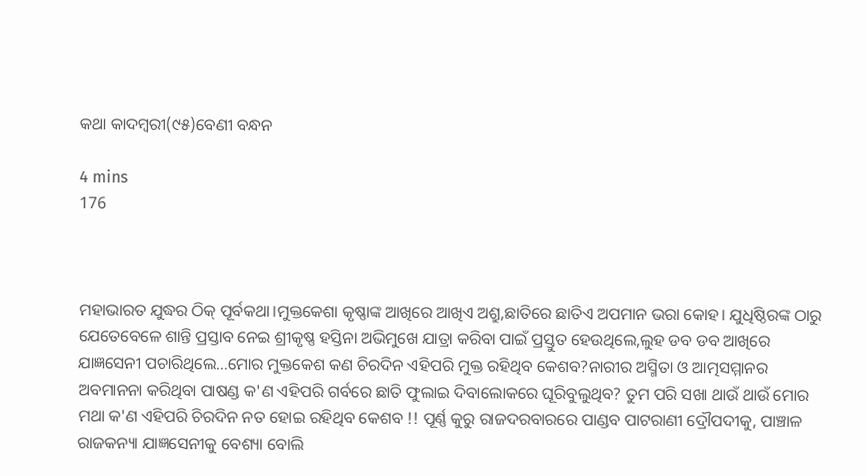କଥା କାଦମ୍ବରୀ(୯୫)ବେଣୀ ବନ୍ଧନ

4 mins
176



ମହାଭାରତ ଯୁଦ୍ଧର ଠିକ୍ ପୂର୍ବକଥା।ମୁକ୍ତକେଶା କୃଷ୍ଣାଙ୍କ ଆଖିରେ ଆଖିଏ ଅଶ୍ରୁ,ଛାତିରେ ଛାତିଏ ଅପମାନ ଭରା କୋହ। ଯୁଧିଷ୍ଠିରଙ୍କ ଠାରୁ ଯେତେବେଳେ ଶାନ୍ତି ପ୍ରସ୍ତାବ ନେଇ ଶ୍ରୀକୃଷ୍ଣ ହସ୍ତିନା ଅଭିମୁଖେ ଯାତ୍ରା କରିବା ପାଇଁ ପ୍ରସ୍ତୁତ ହେଉଥିଲେ,ଲୁହ ଡବ ଡବ ଆଖିରେ ଯାଜ୍ଞସେନୀ ପଚାରିଥିଲେ...ମୋର ମୁକ୍ତକେଶ କଣ ଚିରଦିନ ଏହିପରି ମୁକ୍ତ ରହିଥିବ କେଶବ?ନାରୀର ଅସ୍ମିତା ଓ ଆତ୍ମସମ୍ମାନର ଅବମାନନା କରିଥିବା ପାଷଣ୍ଡ କ'ଣ ଏହିପରି ଗର୍ବରେ ଛାତି ଫୁଲାଇ ଦିବାଲୋକରେ ଘୂରିବୁଲୁଥିବ? ତୁମ ପରି ସଖା ଥାଉଁ ଥାଉଁ ମୋର ମଥା କ'ଣ ଏହିପରି ଚିରଦିନ ନତ ହୋଇ ରହିଥିବ କେଶବ !! ପୂର୍ଣ୍ଣ କୁରୁ ରାଜଦରବାରରେ ପାଣ୍ଡବ ପାଟରାଣୀ ଦ୍ରୌପଦୀକୁ, ପାଞ୍ଚାଳ ରାଜକନ୍ୟା ଯାଜ୍ଞସେନୀକୁ ବେଶ୍ୟା ବୋଲି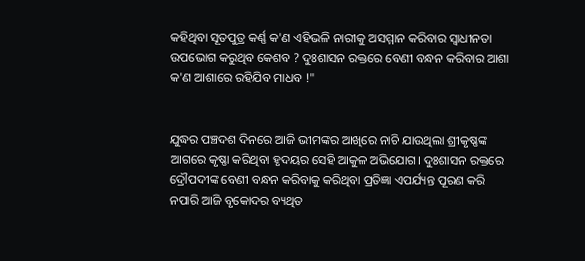କହିଥିବା ସୂତପୁତ୍ର କର୍ଣ୍ଣ କ'ଣ ଏହିଭଳି ନାରୀକୁ ଅସମ୍ମାନ କରିବାର ସ୍ବାଧୀନତା ଉପଭୋଗ କରୁଥିବ କେଶବ ? ଦୁଃଶାସନ ରକ୍ତରେ ବେଣୀ ବନ୍ଧନ କରିବାର ଆଶା କ'ଣ ଆଶାରେ ରହିଯିବ ମାଧବ !"


ଯୁଦ୍ଧର ପଞ୍ଚଦଶ ଦିନରେ ଆଜି ଭୀମଙ୍କର ଆଖିରେ ନାଚି ଯାଉଥିଲା ଶ୍ରୀକୃଷ୍ଣଙ୍କ ଆଗରେ କୃଷ୍ଣା କରିଥିବା ହୃଦୟର ସେହି ଆକୁଳ ଅଭିଯୋଗ। ଦୁଃଶାସନ ରକ୍ତରେ ଦ୍ରୌପଦୀଙ୍କ ବେଣୀ ବନ୍ଧନ କରିବାକୁ କରିଥିବା ପ୍ରତିଜ୍ଞା ଏପର୍ଯ୍ୟନ୍ତ ପୂରଣ କରି ନପାରି ଆଜି ବୃକୋଦର ବ୍ୟଥିତ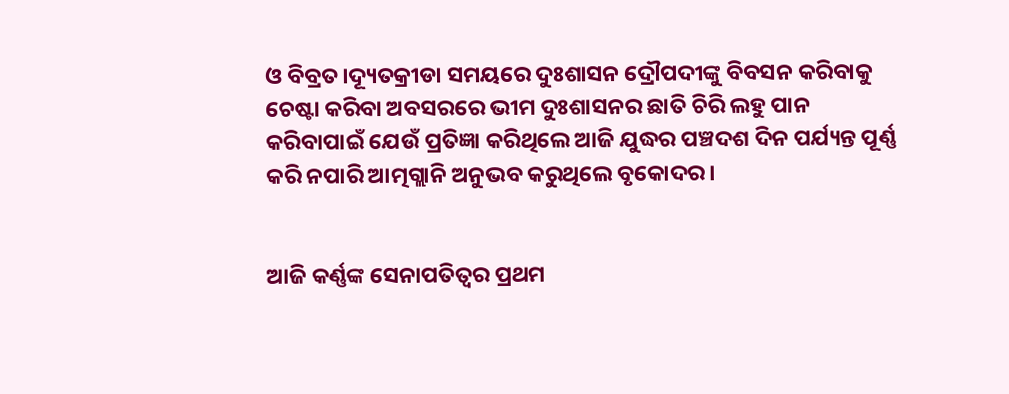ଓ ବିବ୍ରତ।ଦ୍ୟୂତକ୍ରୀଡା ସମୟରେ ଦୁଃଶାସନ ଦ୍ରୌପଦୀଙ୍କୁ ବିବସନ କରିବାକୁ ଚେଷ୍ଟା କରିବା ଅବସରରେ ଭୀମ ଦୁଃଶାସନର ଛାତି ଚିରି ଲହୁ ପାନ କରିବାପାଇଁ ଯେଉଁ ପ୍ରତିଜ୍ଞା କରିଥିଲେ ଆଜି ଯୁଦ୍ଧର ପଞ୍ଚଦଶ ଦିନ ପର୍ଯ୍ୟନ୍ତ ପୂର୍ଣ୍ଣ କରି ନପାରି ଆତ୍ମଗ୍ଲାନି ଅନୁଭବ କରୁଥିଲେ ବୃକୋଦର।


ଆଜି କର୍ଣ୍ଣଙ୍କ ସେନାପତିତ୍ବର ପ୍ରଥମ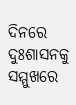ଦିନରେ ଦୁଃଶାସନକୁ ସମ୍ମୁଖରେ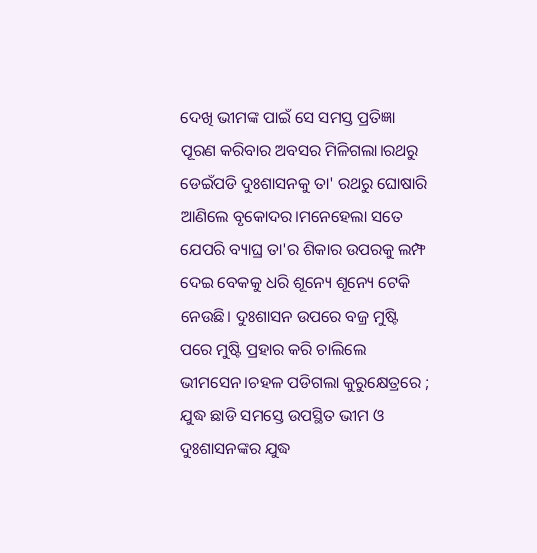ଦେଖି ଭୀମଙ୍କ ପାଇଁ ସେ ସମସ୍ତ ପ୍ରତିଜ୍ଞା ପୂରଣ କରିବାର ଅବସର ମିଳିଗଲା।ରଥରୁ ଡେଇଁପଡି ଦୁଃଶାସନକୁ ତା' ରଥରୁ ଘୋଷାରି ଆଣିଲେ ବୃକୋଦର।ମନେହେଲା ସତେ ଯେପରି ବ୍ୟାଘ୍ର ତା'ର ଶିକାର ଉପରକୁ ଲମ୍ଫ ଦେଇ ବେକକୁ ଧରି ଶୂନ୍ୟେ ଶୂନ୍ୟେ ଟେକି ନେଉଛି। ଦୁଃଶାସନ ଉପରେ ବଜ୍ର ମୁଷ୍ଟି ପରେ ମୁଷ୍ଟି ପ୍ରହାର କରି ଚାଲିଲେ ଭୀମସେନ।ଚହଳ ପଡିଗଲା କୁରୁକ୍ଷେତ୍ରରେ ; ଯୁଦ୍ଧ ଛାଡି ସମସ୍ତେ ଉପସ୍ଥିତ ଭୀମ ଓ ଦୁଃଶାସନଙ୍କର ଯୁଦ୍ଧ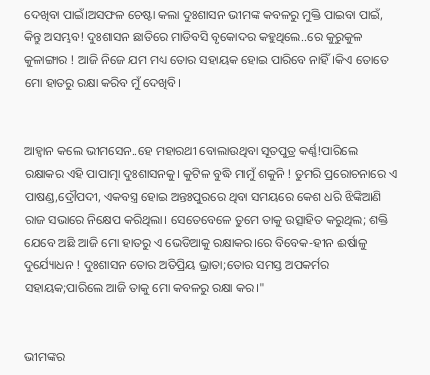ଦେଖିବା ପାଇଁ।ଅସଫଳ ଚେଷ୍ଟା କଲା ଦୁଃଶାସନ ଭୀମଙ୍କ କବଳରୁ ମୁକ୍ତି ପାଇବା ପାଇଁ, କିନ୍ତୁ ଅସମ୍ଭବ! ଦୁଃଶାସନ ଛାତିରେ ମାଡିବସି ବୃକୋଦର କହୁଥିଲେ..ରେ କୁରୁକୁଳ କୁଳାଙ୍ଗାର ! ଆଜି ନିଜେ ଯମ ମଧ୍ୟ‌ ତୋର ସହାୟକ ହୋଇ ପାରିବେ ନାହିଁ।କିଏ ତୋତେ ମୋ ହାତରୁ ରକ୍ଷା କରିବ ମୁଁ ଦେଖିବି।


ଆହ୍ବାନ କଲେ ଭୀମସେନ..ହେ ମହାରଥୀ ବୋଲାଉଥିବା ସୂତପୁତ୍ର କର୍ଣ୍ଣ!ପାରିଲେ ରକ୍ଷାକର ଏହି ପାପାତ୍ମା ଦୁଃଶାସନକୁ। କୁଟିଳ ବୁଦ୍ଧି ମାମୁଁ ଶକୁନି ! ତୁମରି ପ୍ରରୋଚନାରେ ଏ ପାଷଣ୍ଡ,ଦ୍ରୌପଦୀ, ଏକବସ୍ତ୍ର ହୋଇ ଅନ୍ତଃପୁରରେ ଥିବା ସମୟରେ କେଶ ଧରି ଝିଙ୍କିଆଣି ରାଜ ସଭାରେ ନିକ୍ଷେପ କରିଥିଲା। ସେତେବେଳେ ତୁମେ ତାକୁ ଉତ୍ସାହିତ କରୁଥିଲ; ଶକ୍ତି ଯେବେ ଅଛି ଆଜି ମୋ ହାତରୁ ଏ ଭେଡିଆକୁ ରକ୍ଷାକର।ରେ ବିବେକ-ହୀନ ଈର୍ଷାଳୁ ଦୁର୍ଯ୍ୟୋଧନ ! ଦୁଃଶାସନ ତୋର ଅତିପ୍ରିୟ ଭ୍ରାତା;ତୋର ସମସ୍ତ ଅପକର୍ମର ସହାୟକ;ପାରିଲେ ଆଜି ତାକୁ ମୋ କବଳରୁ ରକ୍ଷା କର।"


ଭୀମଙ୍କର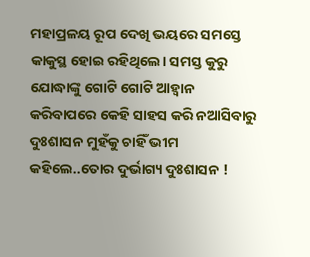ମହାପ୍ରଳୟ ରୂପ ଦେଖି ଭୟରେ ସମସ୍ତେ କାକୁସ୍ଥ ହୋଇ ରହିଥିଲେ। ସମସ୍ତ କୁରୁ ଯୋଦ୍ଧାଙ୍କୁ ଗୋଟି ଗୋଟି ଆହ୍ବାନ କରିବାପରେ କେହି ସାହସ କରି ନଆସିବାରୁ ଦୁଃଶାସନ ମୁହଁକୁ ଚାହିଁ ଭୀମ କହିଲେ..ତୋର ଦୁର୍ଭାଗ୍ୟ ଦୁଃଶାସନ !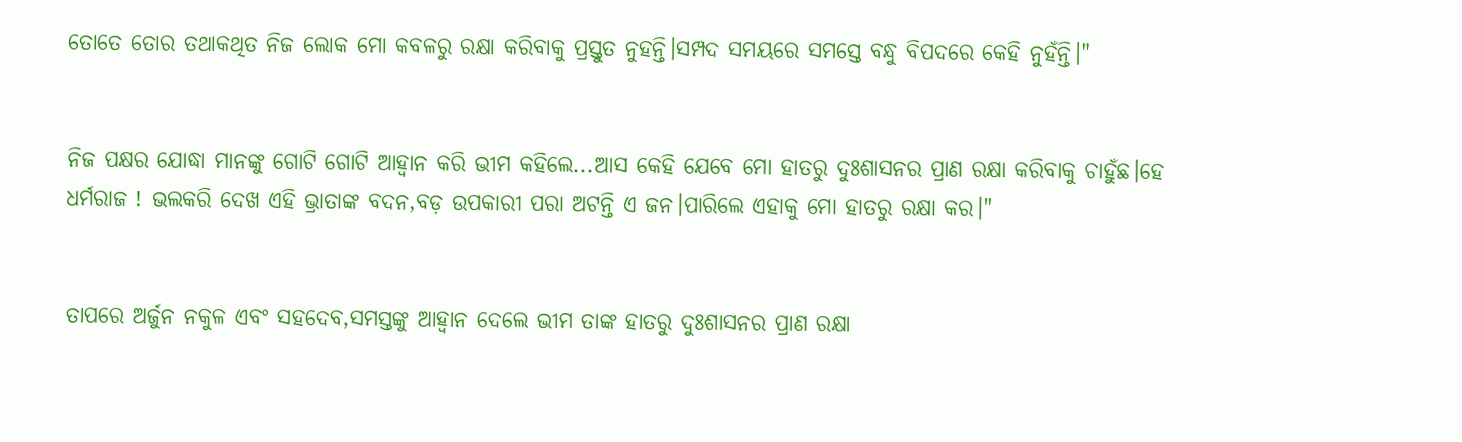ତୋତେ ତୋର ତଥାକଥିତ ନିଜ ଲୋକ ମୋ କବଳରୁ ରକ୍ଷା କରିବାକୁ ପ୍ରସ୍ତୁତ ନୁହନ୍ତି।ସମ୍ପଦ ସମୟରେ ସମସ୍ତେ ବନ୍ଧୁ ବିପଦରେ କେହି ନୁହଁନ୍ତି।"


ନିଜ ପକ୍ଷର ଯୋଦ୍ଧା ମାନଙ୍କୁ ଗୋଟି ଗୋଟି ଆହ୍ବାନ କରି ଭୀମ କହିଲେ...ଆସ କେହି ଯେବେ ମୋ ହାତରୁ ଦୁଃଶାସନର ପ୍ରାଣ ରକ୍ଷା କରିବାକୁ ଚାହୁଁଛ।ହେ ଧର୍ମରାଜ ! ଭଲକରି ଦେଖ ଏହି ଭ୍ରାତାଙ୍କ ବଦନ,ବଡ଼ ଉପକାରୀ ପରା ଅଟନ୍ତି ଏ ଜନ।ପାରିଲେ ଏହାକୁ ମୋ ହାତରୁ ରକ୍ଷା କର।"


ତାପରେ ଅର୍ଜୁନ ନକୁଳ ଏବଂ ସହଦେବ,ସମସ୍ତଙ୍କୁ ଆହ୍ବାନ ଦେଲେ ଭୀମ ତାଙ୍କ ହାତରୁ ଦୁଃଶାସନର ପ୍ରାଣ ରକ୍ଷା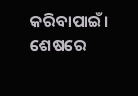କରିବାପାଇଁ। ଶେଷରେ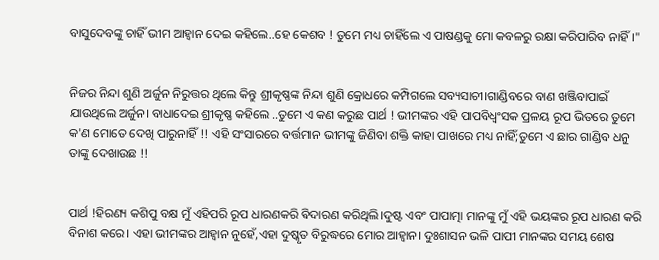ବାସୁଦେବଙ୍କୁ ଚାହିଁ ଭୀମ ଆହ୍ବାନ ଦେଇ କହିଲେ..ହେ କେଶବ ! ତୁମେ ମଧ୍ୟ ଚାହିଁଲେ ଏ ପାଷଣ୍ଡକୁ ମୋ କବଳରୁ ରକ୍ଷା କରିପାରିବ ନାହିଁ।"


ନିଜର ନିନ୍ଦା ଶୁଣି ଅର୍ଜୁନ ନିରୁତ୍ତର ଥିଲେ କିନ୍ତୁ ଶ୍ରୀକୃଷ୍ଣଙ୍କ ନିନ୍ଦା ଶୁଣି କ୍ରୋଧରେ କମ୍ପିଗଲେ ସବ୍ୟସାଚୀ।ଗାଣ୍ଡିବରେ ବାଣ ଖଞ୍ଜିବାପାଇଁ ଯାଉଥିଲେ ଅର୍ଜୁନ। ବାଧାଦେଇ ଶ୍ରୀକୃଷ୍ଣ କହିଲେ ..ତୁମେ ଏ କଣ କରୁଛ ପାର୍ଥ ! ଭୀମଙ୍କର ଏହି ପାପବିଧ୍ବଂସକ ପ୍ରଳୟ ରୂପ ଭିତରେ‌ ତୁମେ କ'ଣ ମୋତେ ଦେଖି ପାରୁନାହିଁ !! ଏହି ସଂସାରରେ ବର୍ତ୍ତମାନ ଭୀମଙ୍କୁ ଜିଣିବା ଶକ୍ତି କାହା ପାଖରେ ମଧ୍ୟ ନାହିଁ;ତୁମେ ଏ ଛାର ଗାଣ୍ଡିବ ଧନୁ ତାଙ୍କୁ ଦେଖାଉଛ !!


ପାର୍ଥ !ହିରଣ୍ୟ କଶିପୁ ବକ୍ଷ ମୁଁ ଏହିପରି ରୂପ ଧାରଣକରି ଵିଦାରଣ କରିଥିଲି।ଦୁଷ୍ଟ ଏବଂ ପାପାତ୍ମା ମାନଙ୍କୁ ମୁଁ ଏହି ଭୟଙ୍କର ରୂପ ଧାରଣ କରି ବିନାଶ କରେ। ଏହା ଭୀମଙ୍କର ଆହ୍ବାନ ନୁହେଁ,ଏହା ଦୁଷ୍କୃତ ବିରୁଦ୍ଧରେ ମୋର ଆହ୍ବାନ। ଦୁଃଶାସନ ଭଳି ପାପୀ ମାନଙ୍କର ସମୟ ଶେଷ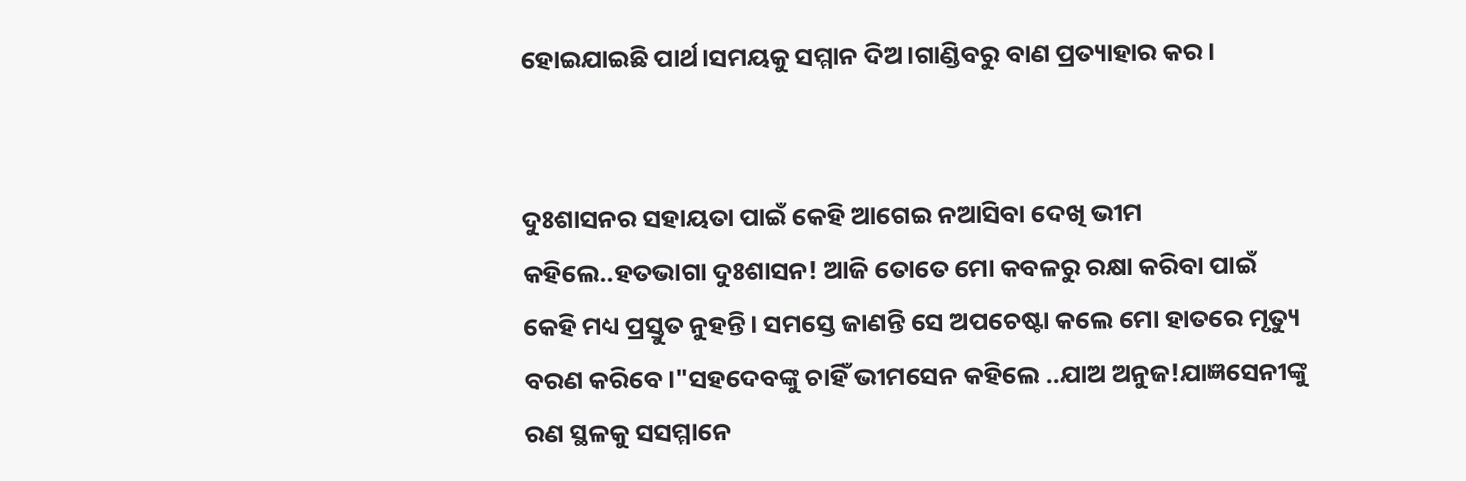ହୋଇଯାଇଛି ପାର୍ଥ।ସମୟକୁ ସମ୍ମାନ ଦିଅ।ଗାଣ୍ଡିବରୁ ବାଣ ପ୍ରତ୍ୟାହାର କର।


ଦୁଃଶାସନର ସହାୟତା ପାଇଁ କେହି ଆଗେଇ ନଆସିବା ଦେଖି ଭୀମ କହିଲେ..ହତଭାଗା ଦୁଃଶାସନ! ଆଜି ତୋତେ ମୋ କବଳରୁ ରକ୍ଷା କରିବା ପାଇଁ କେହି ମଧ୍ୟ ପ୍ରସ୍ତୁତ ନୁହନ୍ତି। ସମସ୍ତେ ଜାଣନ୍ତି ସେ ଅପଚେଷ୍ଟା କଲେ ମୋ ହାତରେ ମୃତ୍ୟୁ ବରଣ କରିବେ।"ସହଦେବଙ୍କୁ ଚାହିଁ ଭୀମସେନ କହିଲେ ..ଯାଅ ଅନୁଜ!ଯାଜ୍ଞସେନୀଙ୍କୁ ରଣ ସ୍ଥଳକୁ ସସମ୍ମାନେ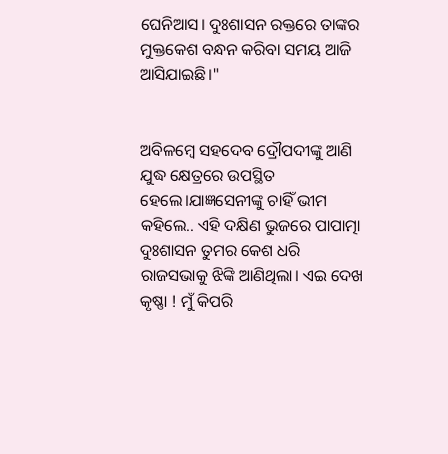ଘେନିଆସ। ଦୁଃଶାସନ ରକ୍ତରେ ତାଙ୍କର ମୁକ୍ତକେଶ ବନ୍ଧନ କରିବା ସମୟ ଆଜି ଆସିଯାଇଛି।"


ଅବିଳମ୍ବେ ସହଦେବ ଦ୍ରୌପଦୀଙ୍କୁ ଆଣି ଯୁଦ୍ଧ କ୍ଷେତ୍ରରେ ଉପସ୍ଥିତ ହେଲେ।ଯାଜ୍ଞସେନୀଙ୍କୁ ଚାହିଁ ଭୀମ କହିଲେ.. ଏହି ଦକ୍ଷିଣ ଭୁଜରେ ପାପାତ୍ମା ଦୁଃଶାସନ ତୁମର କେଶ ଧରି ରାଜସଭାକୁ ଝିଙ୍କି ଆଣିଥିଲା। ଏଇ ଦେଖ କୃଷ୍ଣା ! ମୁଁ କିପରି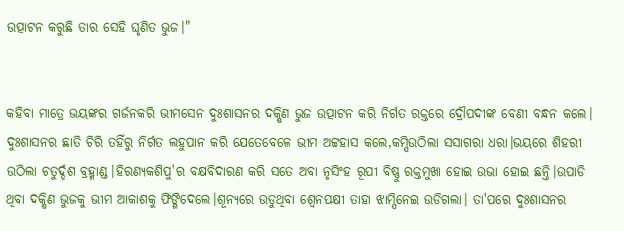ଉତ୍ପାଟନ କରୁଛି ତାର ସେହି ଘୃଣିତ ଭୁଜ।"


କହିବା ମାତ୍ରେ ଭୟଙ୍କର ଗର୍ଜନକରି ଭୀମସେନ ଦୁଃଶାସନର ଦକ୍ଷିଣ ଭୁଜ ଉତ୍ପାଟନ କରି ନିର୍ଗତ ରକ୍ତରେ ଦ୍ରୌପଦୀଙ୍କ ବେଣୀ ବନ୍ଧନ କଲେ। ଦୁଃଶାସନର ଛାତି ଚିରି ତହିଁରୁ ନିର୍ଗତ ଲହୁପାନ କରି ଯେତେବେଳେ ଭୀମ ଅଟ୍ଟହାସ କଲେ,କମ୍ପିଉଠିଲା ସସାଗରା ଧରା।ଭୟରେ ଶିହରୀ ଉଠିଲା ଚତୁର୍ଦ୍ଦଶ ବ୍ରହ୍ମାଣ୍ଡ।ହିରଣ୍ୟକଶିପୁ'ର ବକ୍ଷବିଦାରଣ କରି ସତେ ଅବା ନୃସିଂହ ରୂପୀ ବିଷ୍ଣୁ ରକ୍ତମୁଖା ହୋଇ ଉଭା ହୋଇ ଛନ୍ତି।ଉପାଡି ଥିବା ଦକ୍ଷିଣ ଭୁଜକୁ ଭୀମ ଆକାଶକୁ ଫିଙ୍ଗିଦେଲେ।ଶୂନ୍ୟରେ ଉଡୁଥିବା ଶ୍ବେନପକ୍ଷୀ ତାହା ଝାମ୍ପିନେଇ ଉଡିଗଲା। ତା'ପରେ ଦୁଃଶାସନର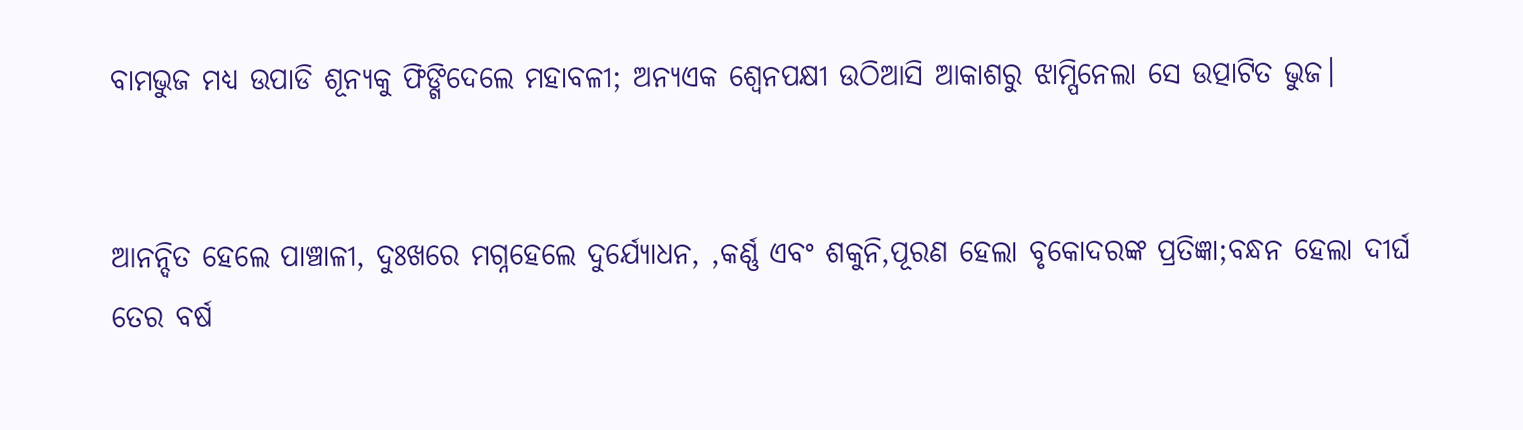ବାମଭୁଜ ମଧ୍ୟ ଉପାଡି ଶୂନ୍ୟକୁ ଫିଙ୍ଗିଦେଲେ ମହାବଳୀ; ଅନ୍ୟଏକ ଶ୍ବେନପକ୍ଷୀ ଉଠିଆସି ଆକାଶରୁ ଝାମ୍ପିନେଲା ସେ ଉତ୍ପାଟିତ ଭୁଜ।


ଆନନ୍ଦିତ ହେଲେ ପାଞ୍ଚାଳୀ, ଦୁଃଖରେ ମଗ୍ନହେଲେ ଦୁର୍ଯ୍ୟୋଧନ, ,କର୍ଣ୍ଣ ଏବଂ ଶକୁନି,ପୂରଣ ହେଲା ବୃକୋଦରଙ୍କ ପ୍ରତିଜ୍ଞା;ବନ୍ଧନ ହେଲା ଦୀର୍ଘ ତେର ବର୍ଷ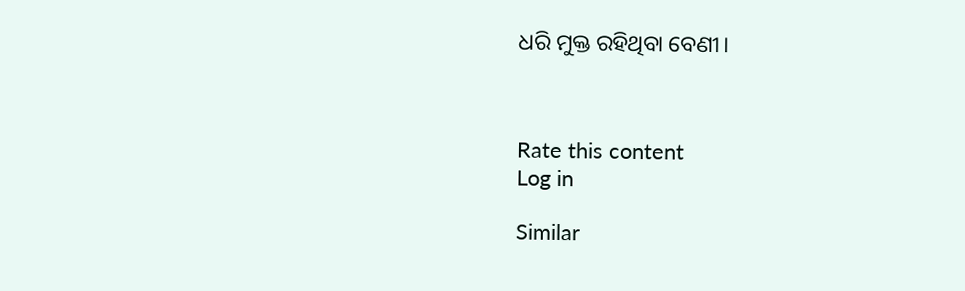ଧରି ମୁକ୍ତ ରହିଥିବା ବେଣୀ।



Rate this content
Log in

Similar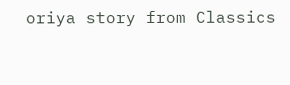oriya story from Classics